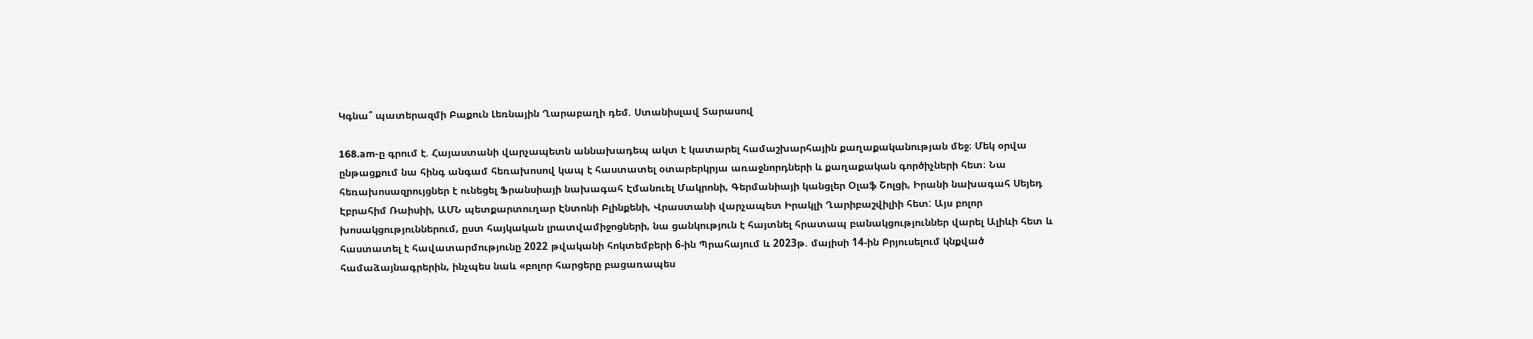Կգնա՞ պատերազմի Բաքուն Լեռնային Ղարաբաղի դեմ. Ստանիսլավ Տարասով

168.am-ը գրում է. Հայաստանի վարչապետն աննախադեպ ակտ է կատարել համաշխարհային քաղաքականության մեջ։ Մեկ օրվա ընթացքում նա հինգ անգամ հեռախոսով կապ է հաստատել օտարերկրյա առաջնորդների և քաղաքական գործիչների հետ։ Նա հեռախոսազրույցներ է ունեցել Ֆրանսիայի նախագահ Էմանուել Մակրոնի, Գերմանիայի կանցլեր Օլաֆ Շոլցի, Իրանի նախագահ Սեյեդ Էբրահիմ Ռաիսիի, ԱՄՆ պետքարտուղար Էնտոնի Բլինքենի, Վրաստանի վարչապետ Իրակլի Ղարիբաշվիլիի հետ: Այս բոլոր խոսակցություններում, ըստ հայկական լրատվամիջոցների, նա ցանկություն է հայտնել հրատապ բանակցություններ վարել Ալիևի հետ և հաստատել է հավատարմությունը 2022 թվականի հոկտեմբերի 6-ին Պրահայում և 2023թ. մայիսի 14-ին Բրյուսելում կնքված համաձայնագրերին, ինչպես նաև «բոլոր հարցերը բացառապես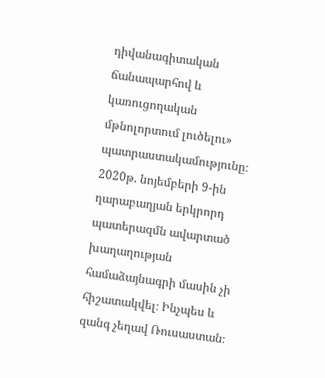դիվանագիտական ճանապարհով և կառուցողական մթնոլորտում լուծելու» պատրաստակամությունը։ 2020թ. նոյեմբերի 9-ին ղարաբաղյան երկրորդ պատերազմն ավարտած խաղաղության համաձայնագրի մասին չի հիշատակվել։ Ինչպես և զանգ չեղավ Ռուսաստան։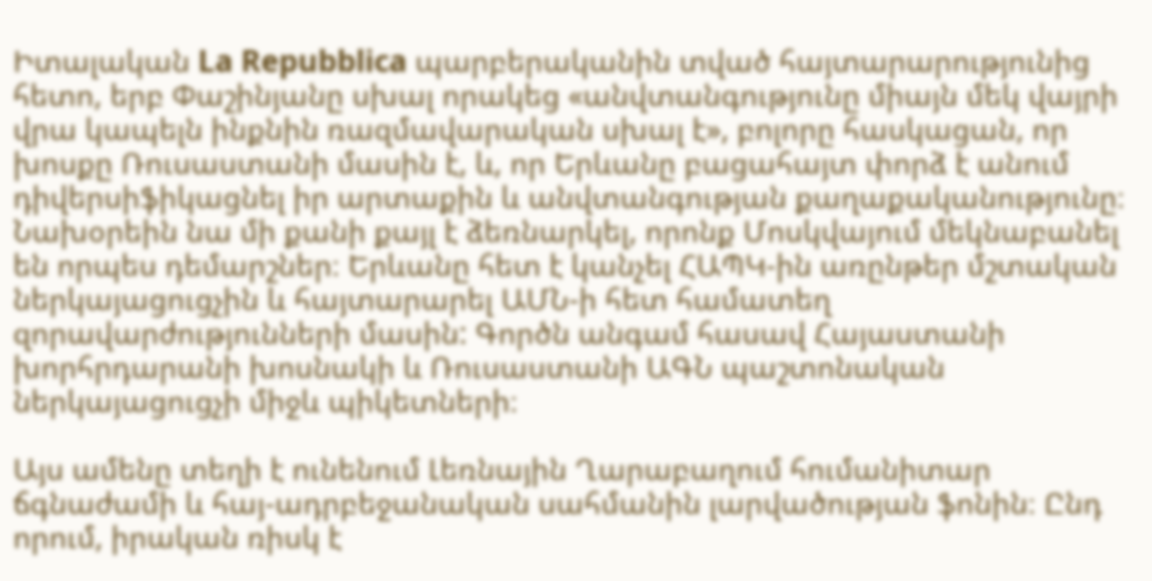Իտալական La Repubblica պարբերականին տված հայտարարությունից հետո, երբ Փաշինյանը սխալ որակեց «անվտանգությունը միայն մեկ վայրի վրա կապելն ինքնին ռազմավարական սխալ է», բոլորը հասկացան, որ խոսքը Ռուսաստանի մասին է, և, որ Երևանը բացահայտ փորձ է անում դիվերսիֆիկացնել իր արտաքին և անվտանգության քաղաքականությունը։ Նախօրեին նա մի քանի քայլ է ձեռնարկել, որոնք Մոսկվայում մեկնաբանել են որպես դեմարշներ։ Երևանը հետ է կանչել ՀԱՊԿ-ին առընթեր մշտական ներկայացուցչին և հայտարարել ԱՄՆ-ի հետ համատեղ զորավարժությունների մասին: Գործն անգամ հասավ Հայաստանի խորհրդարանի խոսնակի և Ռուսաստանի ԱԳՆ պաշտոնական ներկայացուցչի միջև պիկետների։

Այս ամենը տեղի է ունենում Լեռնային Ղարաբաղում հումանիտար ճգնաժամի և հայ-ադրբեջանական սահմանին լարվածության ֆոնին։ Ընդ որում, իրական ռիսկ է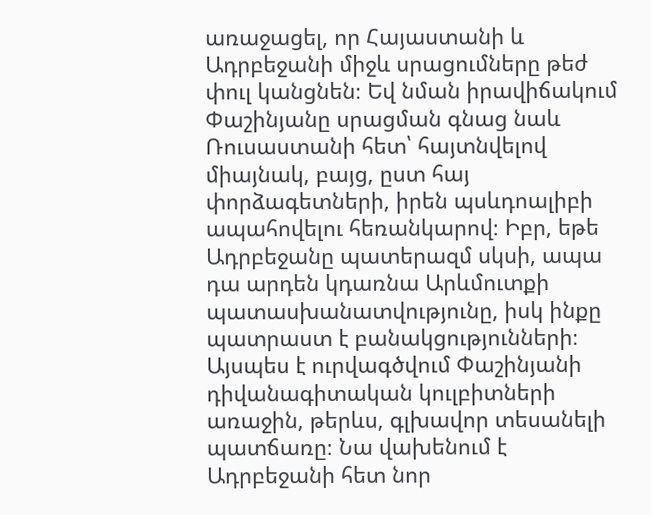առաջացել, որ Հայաստանի և Ադրբեջանի միջև սրացումները թեժ փուլ կանցնեն։ Եվ նման իրավիճակում Փաշինյանը սրացման գնաց նաև Ռուսաստանի հետ՝ հայտնվելով միայնակ, բայց, ըստ հայ փորձագետների, իրեն պսևդոալիբի ապահովելու հեռանկարով։ Իբր, եթե Ադրբեջանը պատերազմ սկսի, ապա դա արդեն կդառնա Արևմուտքի պատասխանատվությունը, իսկ ինքը պատրաստ է բանակցությունների։ Այսպես է ուրվագծվում Փաշինյանի դիվանագիտական կուլբիտների առաջին, թերևս, գլխավոր տեսանելի պատճառը։ Նա վախենում է Ադրբեջանի հետ նոր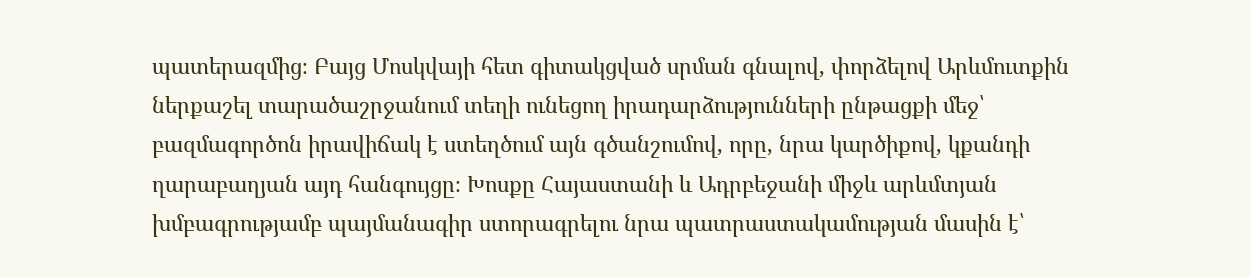պատերազմից։ Բայց Մոսկվայի հետ գիտակցված սրման գնալով, փորձելով Արևմուտքին ներքաշել տարածաշրջանում տեղի ունեցող իրադարձությունների ընթացքի մեջ՝ բազմագործոն իրավիճակ է ստեղծում այն գծանշումով, որը, նրա կարծիքով, կքանդի ղարաբաղյան այդ հանգույցը։ Խոսքը Հայաստանի և Ադրբեջանի միջև արևմտյան խմբագրությամբ պայմանագիր ստորագրելու նրա պատրաստակամության մասին է՝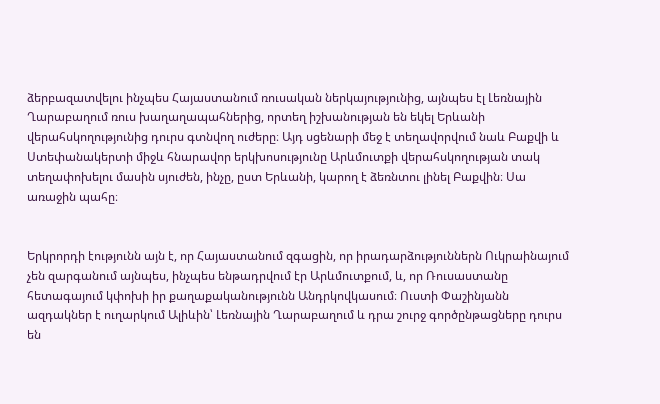ձերբազատվելու ինչպես Հայաստանում ռուսական ներկայությունից, այնպես էլ Լեռնային Ղարաբաղում ռուս խաղաղապահներից, որտեղ իշխանության են եկել Երևանի վերահսկողությունից դուրս գտնվող ուժերը։ Այդ սցենարի մեջ է տեղավորվում նաև Բաքվի և Ստեփանակերտի միջև հնարավոր երկխոսությունը Արևմուտքի վերահսկողության տակ տեղափոխելու մասին սյուժեն, ինչը, ըստ Երևանի, կարող է ձեռնտու լինել Բաքվին։ Սա առաջին պահը։


Երկրորդի էությունն այն է, որ Հայաստանում զգացին, որ իրադարձություններն Ուկրաինայում չեն զարգանում այնպես, ինչպես ենթադրվում էր Արևմուտքում, և, որ Ռուսաստանը հետագայում կփոխի իր քաղաքականությունն Անդրկովկասում։ Ուստի Փաշինյանն ազդակներ է ուղարկում Ալիևին՝ Լեռնային Ղարաբաղում և դրա շուրջ գործընթացները դուրս են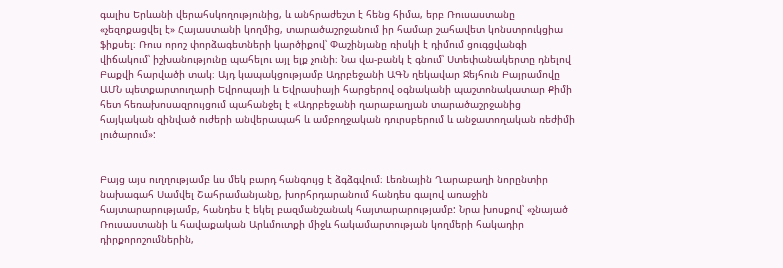գալիս Երևանի վերահսկողությունից, և անհրաժեշտ է հենց հիմա, երբ Ռուսաստանը «չեզոքացվել է» Հայաստանի կողմից, տարածաշրջանում իր համար շահավետ կոնստրուկցիա ֆիքսել։ Ռուս որոշ փորձագետների կարծիքով՝ Փաշինյանը ռիսկի է դիմում ցուգցվանգի վիճակում՝ իշխանությունը պահելու այլ ելք չունի։ Նա վա-բանկ է գնում՝ Ստեփանակերտը դնելով Բաքվի հարվածի տակ։ Այդ կապակցությամբ Ադրբեջանի ԱԳՆ ղեկավար Ջեյհուն Բայրամովը ԱՄՆ պետքարտուղարի Եվրոպայի և Եվրասիայի հարցերով օգնականի պաշտոնակատար Քիմի հետ հեռախոսազրույցում պահանջել է «Ադրբեջանի ղարաբաղյան տարածաշրջանից հայկական զինված ուժերի անվերապահ և ամբողջական դուրսբերում և անջատողական ռեժիմի լուծարում»:


Բայց այս ուղղությամբ ևս մեկ բարդ հանգույց է ձգձգվում։ Լեռնային Ղարաբաղի նորընտիր նախագահ Սամվել Շահրամանյանը, խորհրդարանում հանդես գալով առաջին հայտարարությամբ, հանդես է եկել բազմանշանակ հայտարարությամբ: Նրա խոսքով՝ «չնայած Ռուսաստանի և հավաքական Արևմուտքի միջև հակամարտության կողմերի հակադիր դիրքորոշումներին,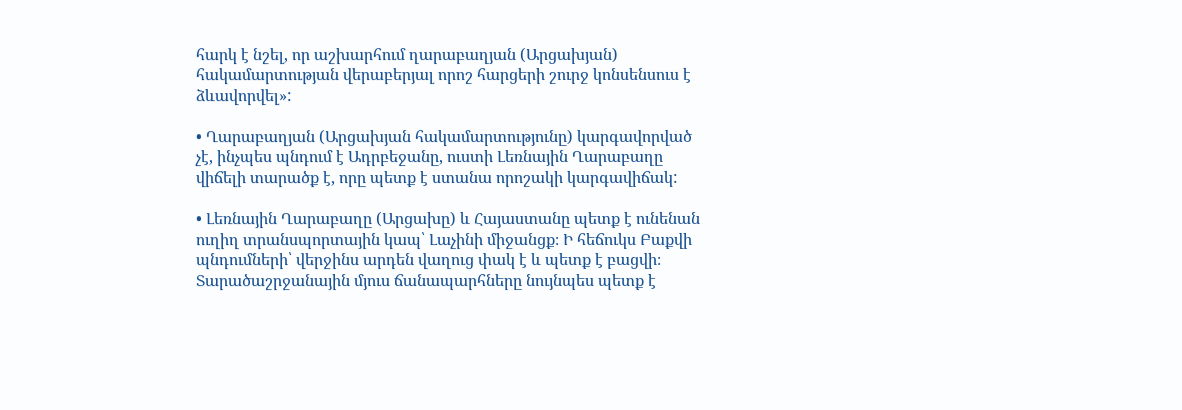հարկ է նշել, որ աշխարհում ղարաբաղյան (Արցախյան) հակամարտության վերաբերյալ որոշ հարցերի շուրջ կոնսենսուս է ձևավորվել»:

• Ղարաբաղյան (Արցախյան հակամարտությունը) կարգավորված չէ, ինչպես պնդում է Ադրբեջանը, ուստի Լեռնային Ղարաբաղը վիճելի տարածք է, որը պետք է ստանա որոշակի կարգավիճակ:

• Լեռնային Ղարաբաղը (Արցախը) և Հայաստանը պետք է ունենան ուղիղ տրանսպորտային կապ՝ Լաչինի միջանցք։ Ի հեճուկս Բաքվի պնդումների՝ վերջինս արդեն վաղուց փակ է և պետք է բացվի։ Տարածաշրջանային մյուս ճանապարհները նույնպես պետք է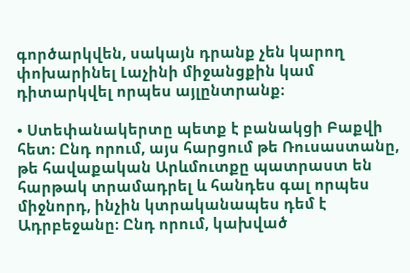գործարկվեն, սակայն դրանք չեն կարող փոխարինել Լաչինի միջանցքին կամ դիտարկվել որպես այլընտրանք։

• Ստեփանակերտը պետք է բանակցի Բաքվի հետ։ Ընդ որում, այս հարցում թե Ռուսաստանը, թե հավաքական Արևմուտքը պատրաստ են հարթակ տրամադրել և հանդես գալ որպես միջնորդ, ինչին կտրականապես դեմ է Ադրբեջանը։ Ընդ որում, կախված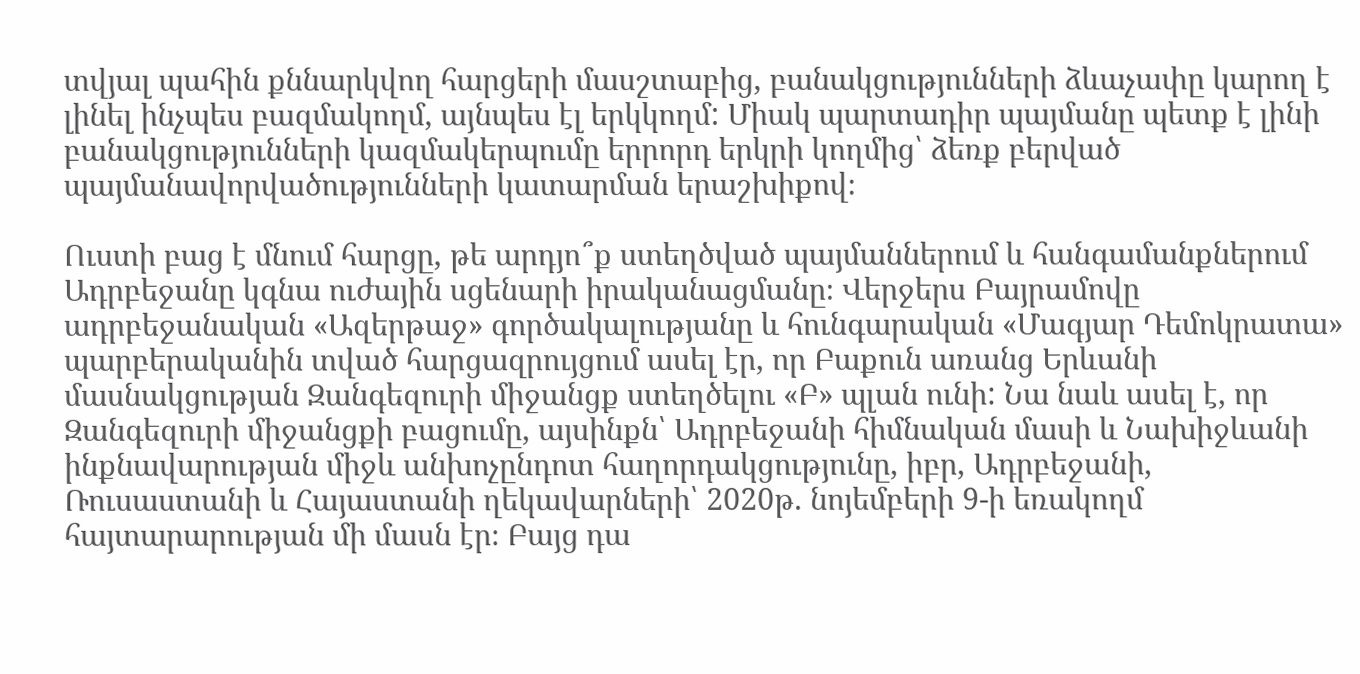տվյալ պահին քննարկվող հարցերի մասշտաբից, բանակցությունների ձևաչափը կարող է լինել ինչպես բազմակողմ, այնպես էլ երկկողմ: Միակ պարտադիր պայմանը պետք է լինի բանակցությունների կազմակերպումը երրորդ երկրի կողմից՝ ձեռք բերված պայմանավորվածությունների կատարման երաշխիքով։

Ուստի բաց է մնում հարցը, թե արդյո՞ք ստեղծված պայմաններում և հանգամանքներում Ադրբեջանը կգնա ուժային սցենարի իրականացմանը։ Վերջերս Բայրամովը ադրբեջանական «Ազերթաջ» գործակալությանը և հունգարական «Մագյար Դեմոկրատա» պարբերականին տված հարցազրույցում ասել էր, որ Բաքուն առանց Երևանի մասնակցության Զանգեզուրի միջանցք ստեղծելու «Բ» պլան ունի: Նա նաև ասել է, որ Զանգեզուրի միջանցքի բացումը, այսինքն՝ Ադրբեջանի հիմնական մասի և Նախիջևանի ինքնավարության միջև անխոչընդոտ հաղորդակցությունը, իբր, Ադրբեջանի, Ռուսաստանի և Հայաստանի ղեկավարների՝ 2020թ. նոյեմբերի 9-ի եռակողմ հայտարարության մի մասն էր։ Բայց դա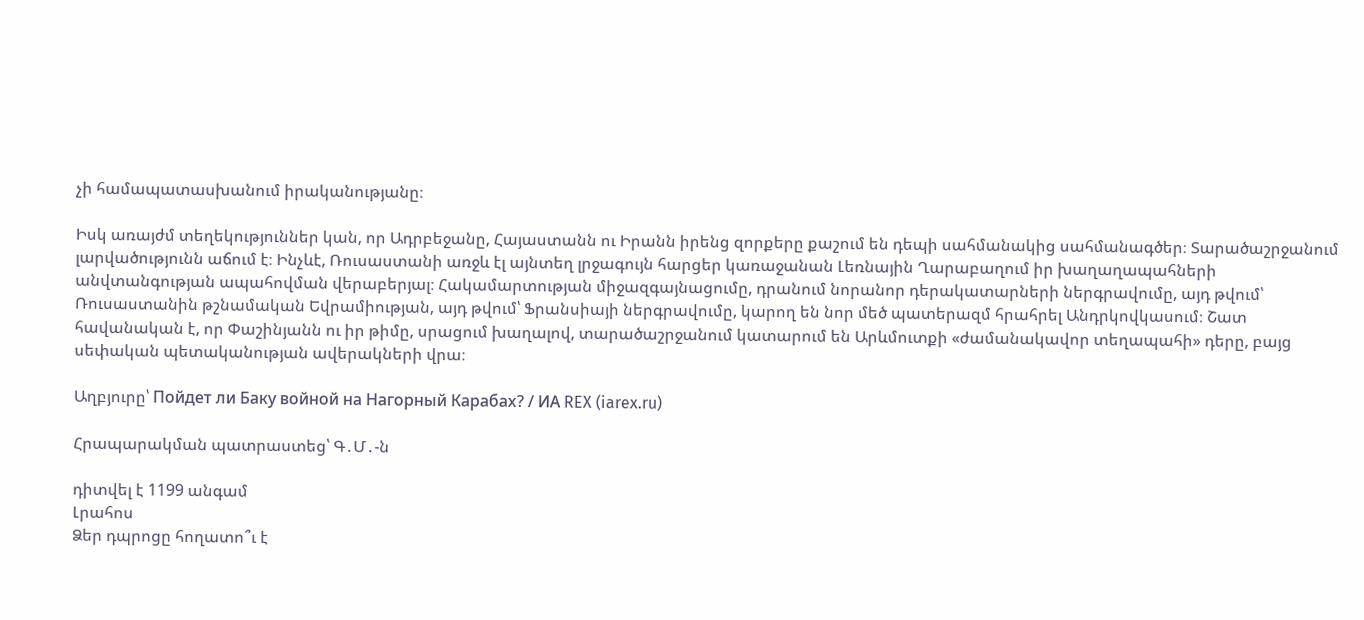չի համապատասխանում իրականությանը։

Իսկ առայժմ տեղեկություններ կան, որ Ադրբեջանը, Հայաստանն ու Իրանն իրենց զորքերը քաշում են դեպի սահմանակից սահմանագծեր։ Տարածաշրջանում լարվածությունն աճում է։ Ինչևէ, Ռուսաստանի առջև էլ այնտեղ լրջագույն հարցեր կառաջանան Լեռնային Ղարաբաղում իր խաղաղապահների անվտանգության ապահովման վերաբերյալ։ Հակամարտության միջազգայնացումը, դրանում նորանոր դերակատարների ներգրավումը, այդ թվում՝ Ռուսաստանին թշնամական Եվրամիության, այդ թվում՝ Ֆրանսիայի ներգրավումը, կարող են նոր մեծ պատերազմ հրահրել Անդրկովկասում։ Շատ հավանական է, որ Փաշինյանն ու իր թիմը, սրացում խաղալով, տարածաշրջանում կատարում են Արևմուտքի «ժամանակավոր տեղապահի» դերը, բայց սեփական պետականության ավերակների վրա։

Աղբյուրը՝ Пойдет ли Баку войной на Нагорный Карабах? / ИА REX (iarex.ru)

Հրապարակման պատրաստեց՝ Գ․Մ․-ն

դիտվել է 1199 անգամ
Լրահոս
Ձեր դպրոցը հողատո՞ւ է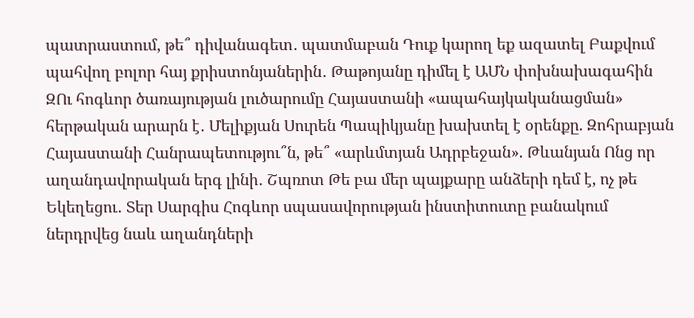պատրաստում, թե՞ դիվանագետ․ պատմաբան Դուք կարող եք ազատել Բաքվում պահվող բոլոր հայ քրիստոնյաներին․ Թաթոյանը դիմել է ԱՄՆ փոխնախագահին ԶՈւ հոգևոր ծառայության լուծարումը Հայաստանի «ապահայկականացման» հերթական արարն է․ Մելիքյան Սուրեն Պապիկյանը խախտել է օրենքը. Զոհրաբյան Հայաստանի Հանրապետությու՞ն, թե՞ «արևմտյան Ադրբեջան». Թևանյան Ոնց որ աղանդավորական երգ լինի․ Շպռոտ Թե բա մեր պայքարը անձերի դեմ է, ոչ թե Եկեղեցու․ Տեր Սարգիս Հոգևոր սպասավորության ինստիտուտը բանակում ներդրվեց նաև աղանդների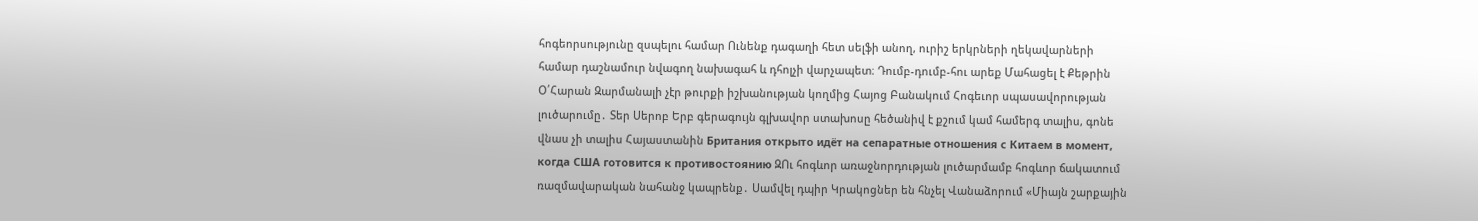հոգեորսությունը զսպելու համար Ունենք դագաղի հետ սելֆի անող, ուրիշ երկրների ղեկավարների համար դաշնամուր նվագող նախագահ և դհոլչի վարչապետ։ Դումբ-դումբ-հու արեք Մահացել է Քեթրին Օ՛Հարան Զարմանալի չէր թուրքի իշխանության կողմից Հայոց Բանակում Հոգեւոր սպասավորության լուծարումը․ Տեր Սերոբ Երբ գերագույն գլխավոր ստախոսը հեծանիվ է քշում կամ համերգ տալիս, գոնե վնաս չի տալիս Հայաստանին Британия открыто идёт на сепаратные отношения с Китаем в момент, когда США готовится к противостоянию ԶՈւ հոգևոր առաջնորդության լուծարմամբ հոգևոր ճակատում ռազմավարական նահանջ կապրենք․ Սամվել դպիր Կրակոցներ են հնչել Վանաձորում «Միայն շարքային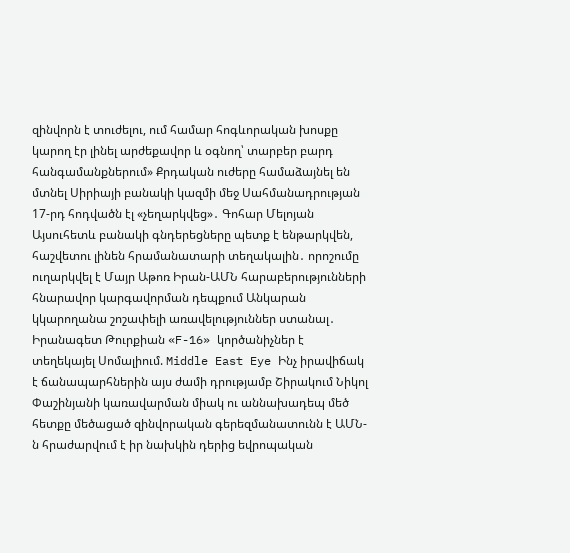զինվորն է տուժելու, ում համար հոգևորական խոսքը կարող էր լինել արժեքավոր և օգնող՝ տարբեր բարդ հանգամանքներում» Քրդական ուժերը համաձայնել են մտնել Սիրիայի բանակի կազմի մեջ Սահմանադրության 17-րդ հոդվածն էլ «չեղարկվեց»․ Գոհար Մելոյան Այսուհետև բանակի գնդերեցները պետք է ենթարկվեն, հաշվետու լինեն հրամանատարի տեղակալին․ որոշումը ուղարկվել է Մայր Աթոռ Իրան-ԱՄՆ հարաբերությունների հնարավոր կարգավորման դեպքում Անկարան կկարողանա շոշափելի առավելություններ ստանալ․ Իրանագետ Թուրքիան «F-16» կործանիչներ է տեղեկայել Սոմալիում. Middle East Eye Ինչ իրավիճակ է ճանապարհներին այս ժամի դրությամբ Շիրակում Նիկոլ Փաշինյանի կառավարման միակ ու աննախադեպ մեծ հետքը մեծացած զինվորական գերեզմանատունն է ԱՄՆ-ն հրաժարվում է իր նախկին դերից եվրոպական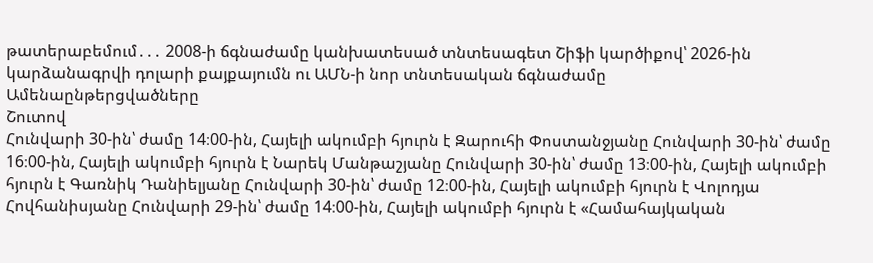թատերաբեմում․․․ 2008-ի ճգնաժամը կանխատեսած տնտեսագետ Շիֆի կարծիքով՝ 2026-ին կարձանագրվի դոլարի քայքայումն ու ԱՄՆ-ի նոր տնտեսական ճգնաժամը
Ամենաընթերցվածները
Շուտով
Հունվարի 30-ին՝ ժամը 14։00-ին, Հայելի ակումբի հյուրն է Զարուհի Փոստանջյանը Հունվարի 30-ին՝ ժամը 16։00-ին, Հայելի ակումբի հյուրն է Նարեկ Մանթաշյանը Հունվարի 30-ին՝ ժամը 13։00-ին, Հայելի ակումբի հյուրն է Գառնիկ Դանիելյանը Հունվարի 30-ին՝ ժամը 12։00-ին, Հայելի ակումբի հյուրն է Վոլոդյա Հովհանիսյանը Հունվարի 29-ին՝ ժամը 14։00-ին, Հայելի ակումբի հյուրն է «Համահայկական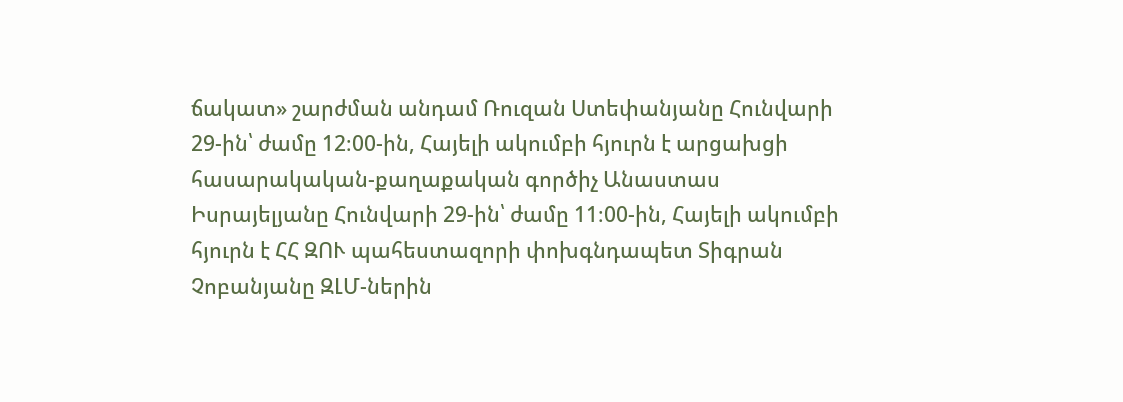ճակատ» շարժման անդամ Ռուզան Ստեփանյանը Հունվարի 29-ին՝ ժամը 12։00-ին, Հայելի ակումբի հյուրն է արցախցի հասարակական-քաղաքական գործիչ Անաստաս Իսրայելյանը Հունվարի 29-ին՝ ժամը 11։00-ին, Հայելի ակումբի հյուրն է ՀՀ ԶՈՒ պահեստազորի փոխգնդապետ Տիգրան Չոբանյանը ԶԼՄ-ներին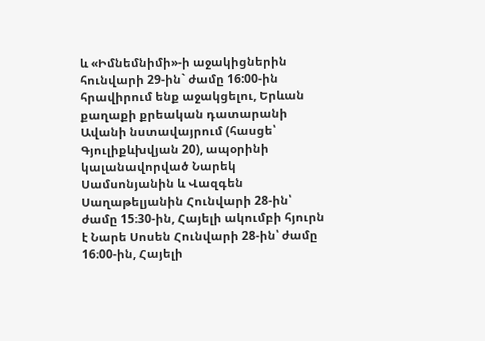և «Իմնեմնիմի»-ի աջակիցներին հունվարի 29-ին` ժամը 16:00-ին հրավիրում ենք աջակցելու, Երևան քաղաքի քրեական դատարանի Ավանի նստավայրում (հասցե՝ Գյուլիքևխվյան 20), ապօրինի կալանավորված Նարեկ Սամսոնյանին և Վազգեն Սաղաթելյանին Հունվարի 28-ին՝ ժամը 15։30-ին, Հայելի ակումբի հյուրն է Նարե Սոսեն Հունվարի 28-ին՝ ժամը 16։00-ին, Հայելի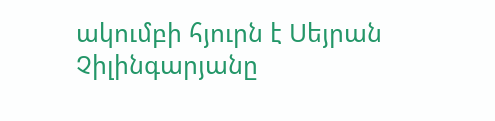ակումբի հյուրն է Սեյրան Չիլինգարյանը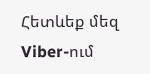Հետևեք մեզ Viber-ում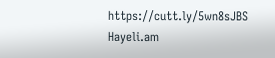https://cutt.ly/5wn8sJBS
Hayeli.am